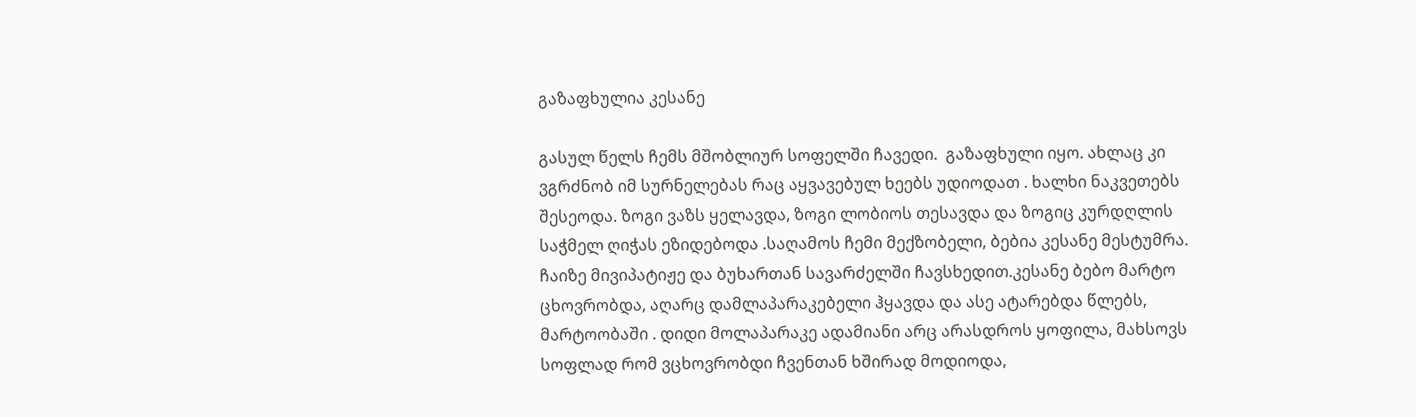გაზაფხულია კესანე

გასულ წელს ჩემს მშობლიურ სოფელში ჩავედი.  გაზაფხული იყო. ახლაც კი ვგრძნობ იმ სურნელებას რაც აყვავებულ ხეებს უდიოდათ . ხალხი ნაკვეთებს შესეოდა. ზოგი ვაზს ყელავდა, ზოგი ლობიოს თესავდა და ზოგიც კურდღლის საჭმელ ღიჭას ეზიდებოდა .საღამოს ჩემი მექზობელი, ბებია კესანე მესტუმრა. ჩაიზე მივიპატიჟე და ბუხართან სავარძელში ჩავსხედით.კესანე ბებო მარტო ცხოვრობდა, აღარც დამლაპარაკებელი ჰყავდა და ასე ატარებდა წლებს, მარტოობაში . დიდი მოლაპარაკე ადამიანი არც არასდროს ყოფილა, მახსოვს სოფლად რომ ვცხოვრობდი ჩვენთან ხშირად მოდიოდა,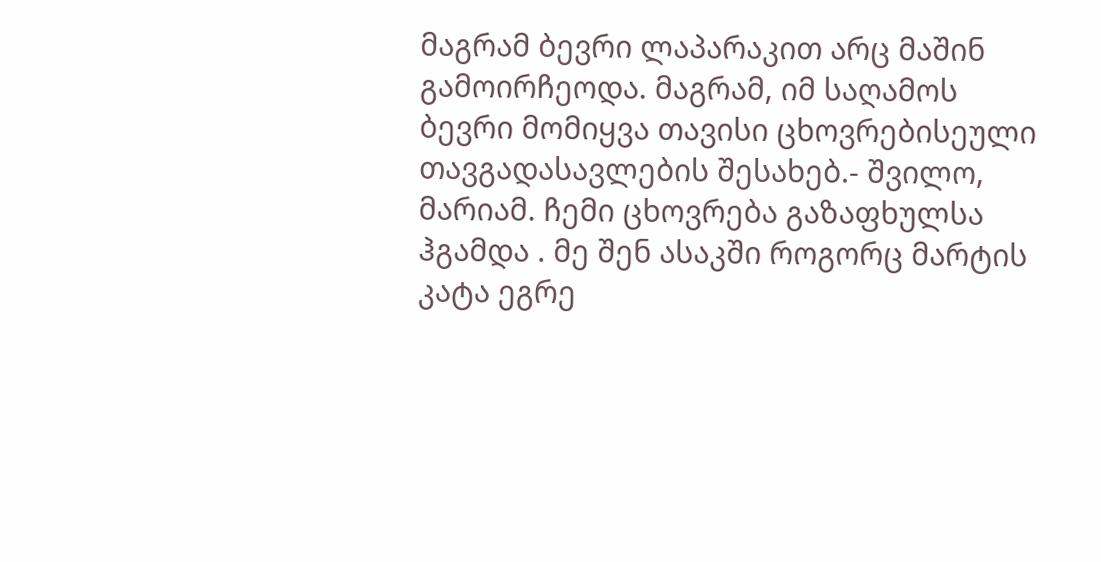მაგრამ ბევრი ლაპარაკით არც მაშინ გამოირჩეოდა. მაგრამ, იმ საღამოს ბევრი მომიყვა თავისი ცხოვრებისეული თავგადასავლების შესახებ.- შვილო, მარიამ. ჩემი ცხოვრება გაზაფხულსა ჰგამდა . მე შენ ასაკში როგორც მარტის კატა ეგრე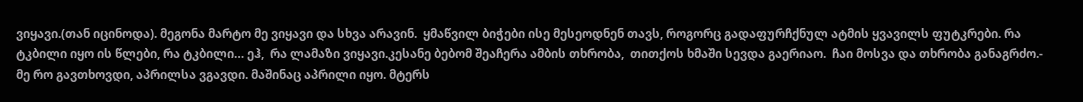ვიყავი.(თან იცინოდა). მეგონა მარტო მე ვიყავი და სხვა არავინ.  ყმაწვილ ბიჭები ისე მესეოდნენ თავს, როგორც გადაფურჩქნულ ატმის ყვავილს ფუტკრები. რა ტკბილი იყო ის წლები, რა ტკბილი… ეჰ,  რა ლამაზი ვიყავი.კესანე ბებომ შეაჩერა ამბის თხრობა,  თითქოს ხმაში სევდა გაერიაო.  ჩაი მოსვა და თხრობა განაგრძო.- მე რო გავთხოვდი, აპრილსა ვგავდი. მაშინაც აპრილი იყო. მტერს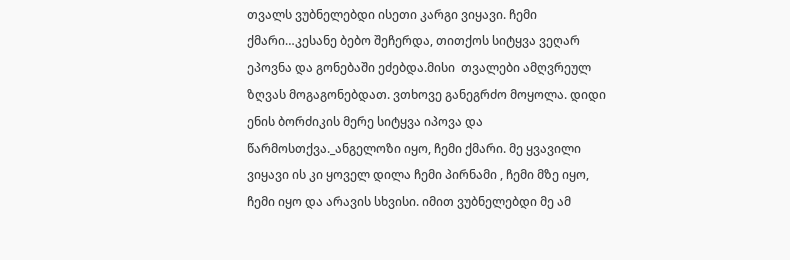თვალს ვუბნელებდი ისეთი კარგი ვიყავი. ჩემი ქმარი…კესანე ბებო შეჩერდა, თითქოს სიტყვა ვეღარ ეპოვნა და გონებაში ეძებდა.მისი  თვალები ამღვრეულ ზღვას მოგაგონებდათ. ვთხოვე განეგრძო მოყოლა. დიდი ენის ბორძიკის მერე სიტყვა იპოვა და წარმოსთქვა._ანგელოზი იყო, ჩემი ქმარი. მე ყვავილი ვიყავი ის კი ყოველ დილა ჩემი პირნამი , ჩემი მზე იყო,  ჩემი იყო და არავის სხვისი. იმით ვუბნელებდი მე ამ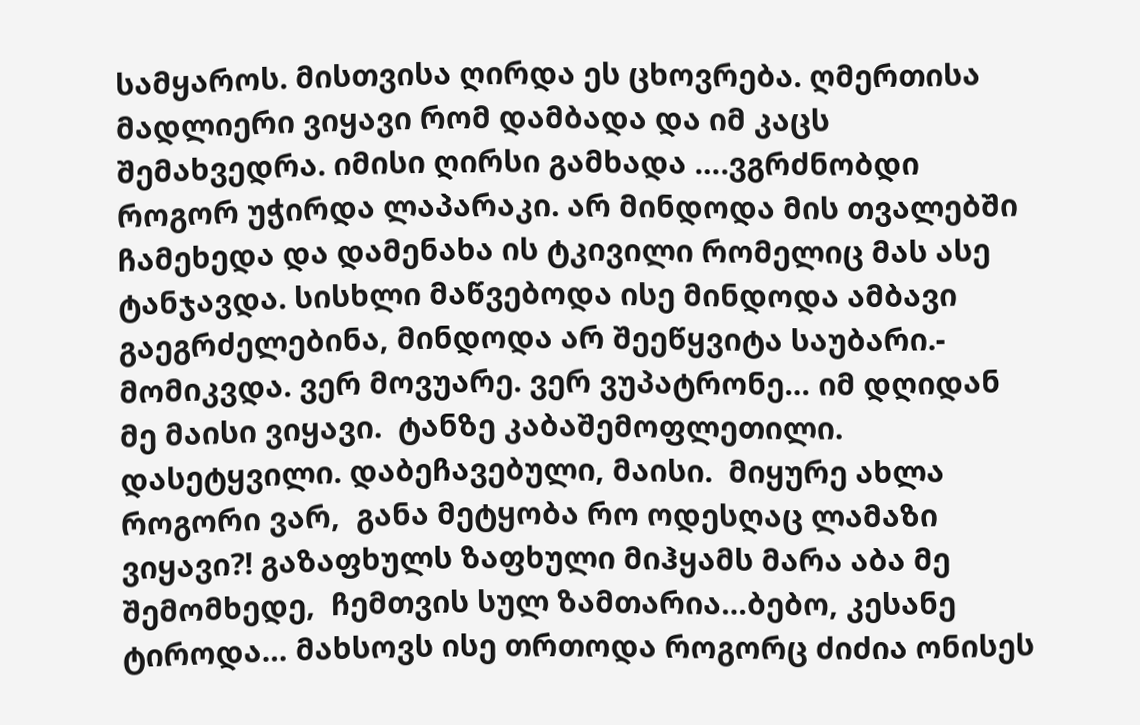სამყაროს. მისთვისა ღირდა ეს ცხოვრება. ღმერთისა მადლიერი ვიყავი რომ დამბადა და იმ კაცს შემახვედრა. იმისი ღირსი გამხადა ….ვგრძნობდი როგორ უჭირდა ლაპარაკი. არ მინდოდა მის თვალებში ჩამეხედა და დამენახა ის ტკივილი რომელიც მას ასე ტანჯავდა. სისხლი მაწვებოდა ისე მინდოდა ამბავი გაეგრძელებინა, მინდოდა არ შეეწყვიტა საუბარი.- მომიკვდა. ვერ მოვუარე. ვერ ვუპატრონე… იმ დღიდან მე მაისი ვიყავი.  ტანზე კაბაშემოფლეთილი.  დასეტყვილი. დაბეჩავებული, მაისი.  მიყურე ახლა როგორი ვარ,  განა მეტყობა რო ოდესღაც ლამაზი ვიყავი?! გაზაფხულს ზაფხული მიჰყამს მარა აბა მე შემომხედე,  ჩემთვის სულ ზამთარია…ბებო, კესანე ტიროდა… მახსოვს ისე თრთოდა როგორც ძიძია ონისეს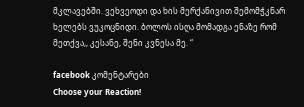მკლავებში. ვეხვეოდი და ხის მერქანივით შემომჭკნარ ხელებს ვუკოცნიდი. ბოლოს ისღა მომადგა ენაზე რომ მეთქვა,, კესანე, შენი კვნესა მე. “

facebook კომენტარები
Choose your Reaction!